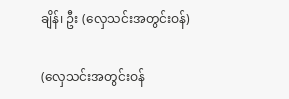ချိန်၊ ဦး (လှေသင်းအတွင်းဝန်)

(လှေသင်းအတွင်းဝန်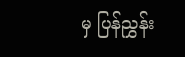မှ ပြန်ညွှန်း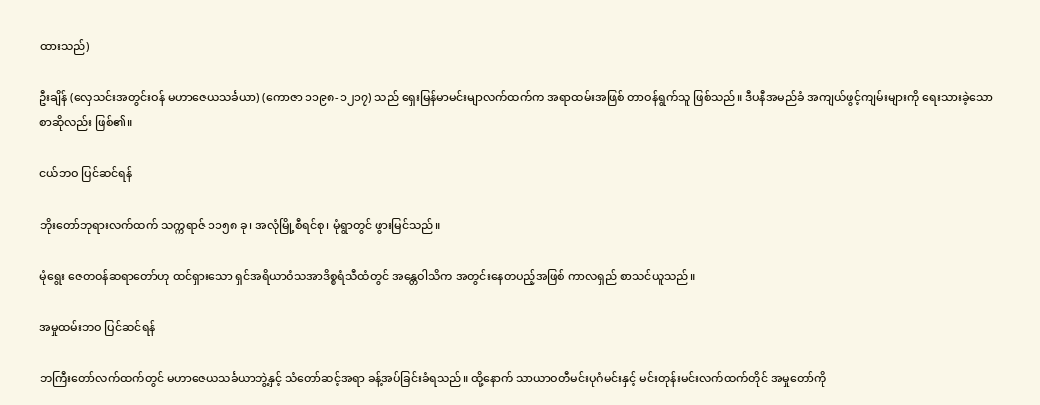ထားသည်)

ဦးချိန် (လှေသင်းအတွင်းဝန် မဟာဇေယသင်္ခယာ) (ကောဇာ ၁၁၉၈-၁၂၁၇) သည် ရှေးမြန်မာမင်းမျာလက်ထက်က အရာထမ်းအဖြစ် တာဝန်ရွက်သူ ဖြစ်သည်။ ဒီပနီအမည်ခံ အကျယ်ဖွင့်ကျမ်းများကို ရေးသားခဲ့သော စာဆိုလည်း ဖြစ်၏။

ငယ်ဘဝ ပြင်ဆင်ရန်

ဘိုးတော်ဘုရားလက်ထက် သက္ကရာဇ် ၁၁၅၈ ခု၊ အလုံမြို့စီရင်စု၊ မုံရွာတွင် ဖွားမြင်သည်။

မုံရွေး ဇေတဝန်ဆရာတော်ဟု ထင်ရှားသော ရှင်အရိယာဝံသအာဒိစ္စရံသီထံတွင် အန္တေဝါသိက အတွင်းနေတပည့်အဖြစ် ကာလရှည် စာသင်ယူသည်။

အမှုထမ်းဘဝ ပြင်ဆင်ရန်

ဘကြီးတော်လက်ထက်တွင် မဟာဇေယသင်္ခယာဘွဲ့နှင့် သံတော်ဆင့်အရာ ခန့်အပ်ခြင်းခံရသည်။ ထို့နောက် သာယာဝတီမင်းပုဂံမင်းနှင့် မင်းတုန်းမင်းလက်ထက်တိုင် အမှုတော်ကို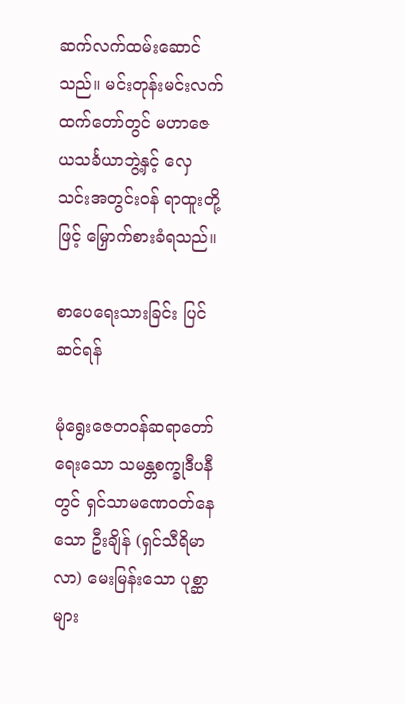ဆက်လက်ထမ်းဆောင်သည်။ မင်းတုန်းမင်းလက်ထက်တော်တွင် မဟာဇေယသင်္ခယာဘွဲ့နှင့် လှေသင်းအတွင်းဝန် ရာထူးတို့ဖြင့် မြှောက်စားခံရသည်။

စာပေရေးသားခြင်း ပြင်ဆင်ရန်

မုံရွေးဇေတဝန်ဆရာတော်ရေးသော သမန္တစက္ခုဒီပနီတွင် ရှင်သာမဏေဝတ်နေသော ဦးချိန် (ရှင်သီရိမာလာ) မေးမြန်းသော ပုစ္ဆာများ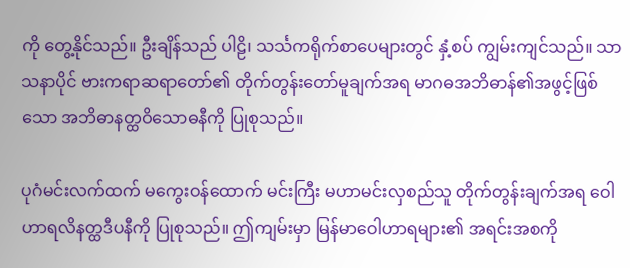ကို တွေ့နိုင်သည်။ ဦးချိန်သည် ပါဠိ၊ သင်္သကရိုက်စာပေများတွင် နှံ့စပ် ကျွမ်းကျင်သည်။ သာသနာပိုင် ဗားကရာဆရာတော်၏ တိုက်တွန်းတော်မူချက်အရ မာဂဓအဘိဓာန်၏အဖွင့်ဖြစ်သော အဘိဓာနတ္ထဝိသောဓနီကို ပြုစုသည်။

ပုဂံမင်းလက်ထက် မကွေးဝန်ထောက် မင်းကြီး မဟာမင်းလှစည်သူ တိုက်တွန်းချက်အရ ဝေါဟာရလိနတ္ထဒီပနီကို ပြုစုသည်။ ဤကျမ်းမှာ မြန်မာဝေါဟာရများ၏ အရင်းအစကို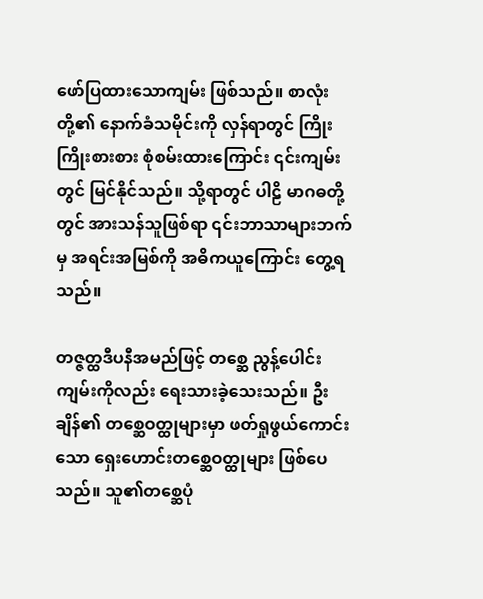ဖော်ပြထားသောကျမ်း ဖြစ်သည်။ စာလုံးတို့၏ နောက်ခံသမိုင်းကို လှန်ရာတွင် ကြိုးကြိုးစားစား စုံစမ်းထားကြောင်း ၎င်းကျမ်းတွင် မြင်နိုင်သည်။ သို့ရာတွင် ပါဠိ မာဂဓတို့တွင် အားသန်သူဖြစ်ရာ ၎င်းဘာသာများဘက်မှ အရင်းအမြစ်ကို အဓိကယူကြောင်း တွေ့ရသည်။

တဇ္ဇတ္ထဒီပနီအမည်ဖြင့် တစ္ဆေ ညွန့်ပေါင်းကျမ်းကိုလည်း ရေးသားခဲ့သေးသည်။ ဦးချိန်၏ တစ္ဆေဝတ္ထုများမှာ ဖတ်ရှုဖွယ်ကောင်းသော ရှေးဟောင်းတစ္ဆေဝတ္ထုများ ဖြစ်ပေသည်။ သူ၏တစ္ဆေပုံ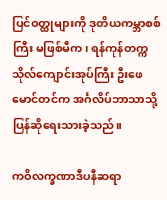ပြင်ဝတ္ထုများကို ဒုတိယကမ္ဘာစစ်ကြီး မဖြစ်မီက၊ ရန်ကုန်တက္ကသိုလ်ကျောင်းအုပ်ကြီး ဦးဖေမောင်တင်က အင်္ဂလိပ်ဘာသာသို့ ပြန်ဆိုရေးသားခဲ့သည်။

ကဝိလက္ခဏာဒီပနီဆရာ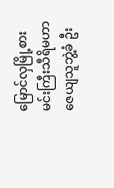မြောင်လှမြို့စား မင်းကြီးသီရိမဟာဇေယျသူဘွဲ့ခံ ဦး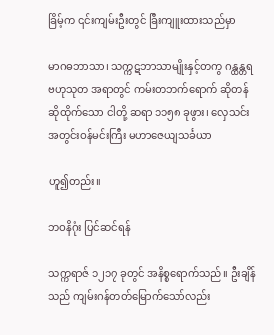ခြိမ့်က ၎င်းကျမ်းဦးတွင် ခြီးကျူးထားသည်မှာ

မာဂဓဘာသာ၊ သက္ကဋဘာသာမျိုးနှင့်တကွ ဂန္ထန္တရဗဟုသုတ အရာတွင် ကမ်းတဘက်ရောက် ဆိုတန်ဆိုထိုက်သော ငါတို့ ဆရာ ၁၁၅၈ ခုဖွား၊ လှေသင်းအတွင်းဝန်မင်းကြီး မဟာဇေယျသင်္ခယာ

ဟူ၍တည်း။

ဘဝနိဂုံး ပြင်ဆင်ရန်

သက္ကရာဇ် ၁၂၁၇ ခုတွင် အနိစ္စရောက်သည်။ ဦးချိန်သည် ကျမ်းဂန်တတ်မြောက်သော်လည်း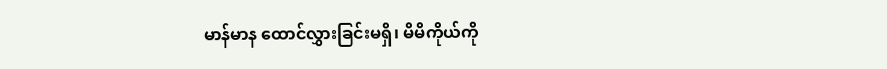မာန်မာန ထောင်လွှားခြင်းမရှိ၊ မိမိကိုယ်ကို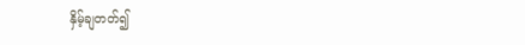နှိမ့်ချတတ်၍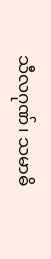သီလဂုဏ်၊ သမာဓိ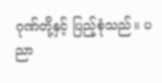ဂုဏ်တို့နှင့် ပြည့်စုံသည်။ ပညာ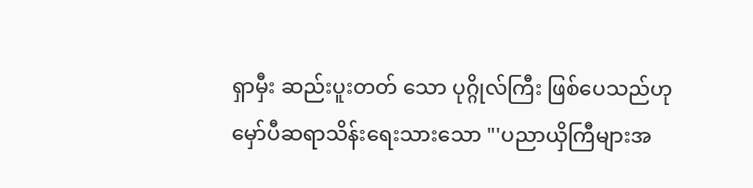ရှာမှီး ဆည်းပူးတတ် သော ပုဂ္ဂိုလ်ကြီး ဖြစ်ပေသည်ဟု မှော်ပီဆရာသိန်းရေးသားသော "'ပညာယှိကြီများအ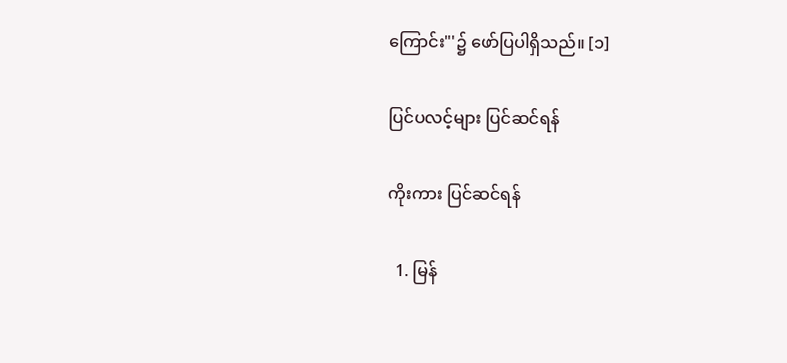ကြောင်း"'၌ ဖော်ပြပါရှိသည်။ [၁]

ပြင်ပလင့်များ ပြင်ဆင်ရန်

ကိုးကား ပြင်ဆင်ရန်

  1. မြန်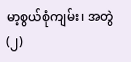မာ့စွယ်စုံကျမ်း၊ အတွဲ(၂)